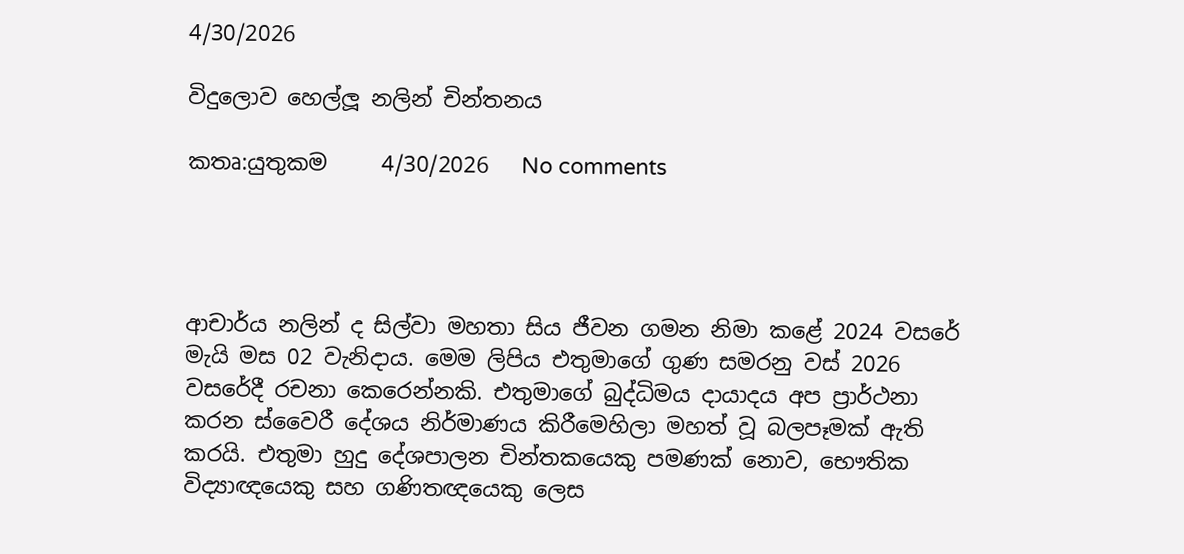4/30/2026

විදුලොව හෙල්ලූ නලින් චින්තනය

කතෘ:යුතුකම     4/30/2026   No comments




ආචාර්ය නලින් ද සිල්වා මහතා සිය ජීවන ගමන නිමා කළේ 2024 වසරේ මැයි මස 02 වැනිදාය. මෙම ලිපිය එතුමාගේ ගුණ සමරනු වස් 2026 වසරේදී රචනා කෙරෙන්නකි. එතුමාගේ බුද්ධිමය දායාදය අප ප්‍රාර්ථනා කරන ස්වෛරී දේශය නිර්මාණය කිරීමෙහිලා මහත් වූ බලපෑමක් ඇති කරයි. එතුමා හුදු දේශපාලන චින්තකයෙකු පමණක් නොව, භෞතික විද්‍යාඥයෙකු සහ ගණිතඥයෙකු ලෙස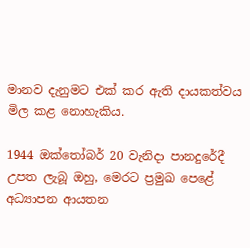මානව දැනුමට එක් කර ඇති දායකත්වය මිල කළ නොහැකිය.

1944 ඔක්තෝබර් 20 වැනිදා පානදුරේදී උපත ලැබූ ඔහු, මෙරට ප්‍රමුඛ පෙළේ අධ්‍යාපන ආයතන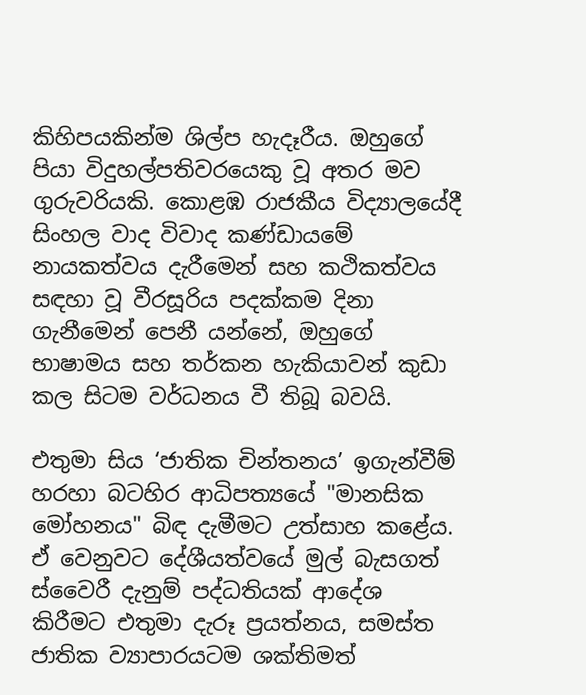කිහිපයකින්ම ශිල්ප හැදෑරීය. ඔහුගේ පියා විදුහල්පතිවරයෙකු වූ අතර මව ගුරුවරියකි. කොළඹ රාජකීය විද්‍යාලයේදී සිංහල වාද විවාද කණ්ඩායමේ නායකත්වය දැරීමෙන් සහ කථිකත්වය සඳහා වූ වීරසූරිය පදක්කම දිනා ගැනීමෙන් පෙනී යන්නේ, ඔහුගේ භාෂාමය සහ තර්කන හැකියාවන් කුඩා කල සිටම වර්ධනය වී තිබූ බවයි.

එතුමා සිය ‘ජාතික චින්තනය’ ඉගැන්වීම් හරහා බටහිර ආධිපත්‍යයේ "මානසික මෝහනය" බිඳ දැමීමට උත්සාහ කළේය. ඒ වෙනුවට දේශීයත්වයේ මුල් බැසගත් ස්වෛරී දැනුම් පද්ධතියක් ආදේශ කිරීමට එතුමා දැරූ ප්‍රයත්නය, සමස්ත ජාතික ව්‍යාපාරයටම ශක්තිමත්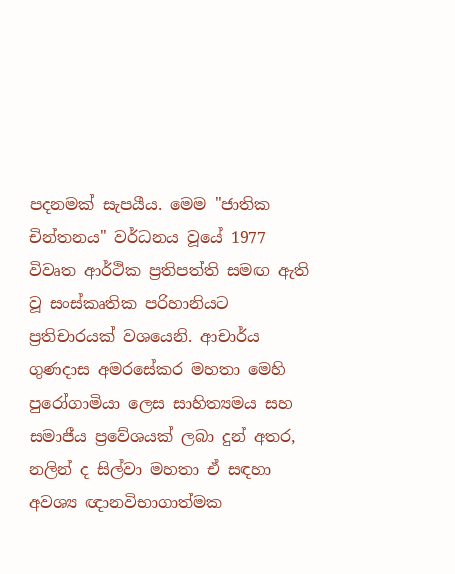පදනමක් සැපයීය. මෙම "ජාතික චින්තනය" වර්ධනය වූයේ 1977 විවෘත ආර්ථික ප්‍රතිපත්ති සමඟ ඇති වූ සංස්කෘතික පරිහානියට ප්‍රතිචාරයක් වශයෙනි. ආචාර්ය ගුණදාස අමරසේකර මහතා මෙහි පුරෝගාමියා ලෙස සාහිත්‍යමය සහ සමාජීය ප්‍රවේශයක් ලබා දුන් අතර, නලින් ද සිල්වා මහතා ඒ සඳහා අවශ්‍ය ඥානවිභාගාත්මක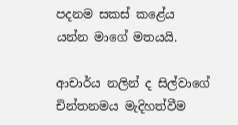පදනම සකස් කළේය යන්න මාගේ මතයයි.

ආචාර්ය නලින් ද සිල්වාගේ චින්තනමය මැදිහත්වීම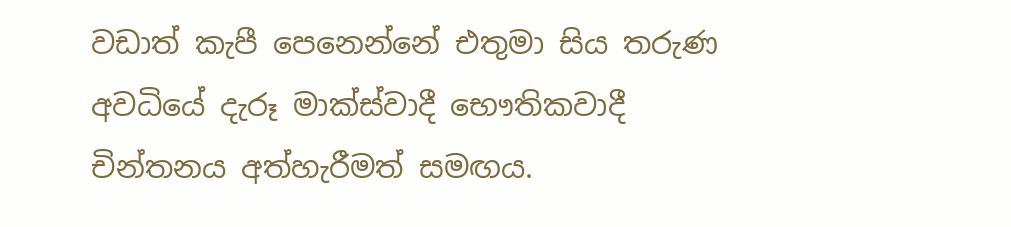වඩාත් කැපී පෙනෙන්නේ එතුමා සිය තරුණ අවධියේ දැරූ මාක්ස්වාදී භෞතිකවාදී චින්තනය අත්හැරීමත් සමඟය.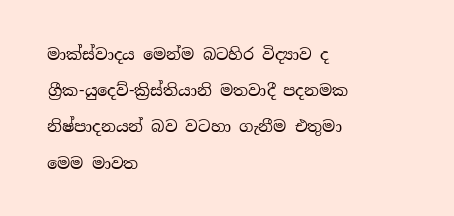මාක්ස්වාදය මෙන්ම බටහිර විද්‍යාව ද ග්‍රීක-යුදෙව්-ක්‍රිස්තියානි මතවාදී පදනමක නිෂ්පාදනයන් බව වටහා ගැනීම එතුමා මෙම මාවත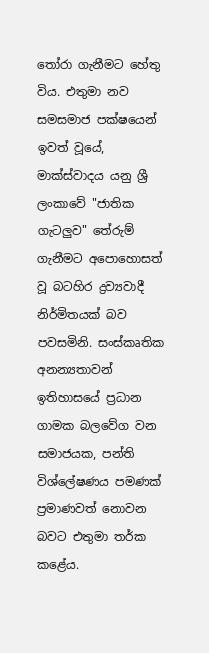තෝරා ගැනීමට හේතු විය. එතුමා නව සමසමාජ පක්ෂයෙන් ඉවත් වූයේ, මාක්ස්වාදය යනු ශ්‍රී ලංකාවේ "ජාතික ගැටලුව" තේරුම් ගැනීමට අපොහොසත් වූ බටහිර ද්‍රව්‍යවාදී නිර්මිතයක් බව පවසමිනි. සංස්කෘතික අනන්‍යතාවන් ඉතිහාසයේ ප්‍රධාන ගාමක බලවේග වන සමාජයක, පන්ති විශ්ලේෂණය පමණක් ප්‍රමාණවත් නොවන බවට එතුමා තර්ක කළේය.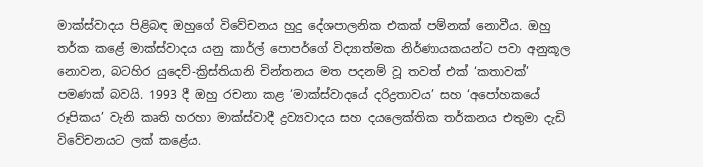මාක්ස්වාදය පිළිබඳ ඔහුගේ විවේචනය හුදු දේශපාලනික එකක් පම්නක් නොවීය. ඔහු තර්ක කළේ මාක්ස්වාදය යනු කාර්ල් පොපර්ගේ විද්‍යාත්මක නිර්ණායකයන්ට පවා අනුකූල නොවන, බටහිර යුදෙව්-ක්‍රිස්තියානි චින්තනය මත පදනම් වූ තවත් එක් ‘කතාවක්’ පමණක් බවයි. 1993 දී ඔහු රචනා කළ ‘මාක්ස්වාදයේ දරිද්‍රතාවය’ සහ ‘අපෝහකයේ රූපිකය’ වැනි කෘති හරහා මාක්ස්වාදී ද්‍රව්‍යවාදය සහ දයලෙක්තික තර්කනය එතුමා දැඩි විවේචනයට ලක් කළේය.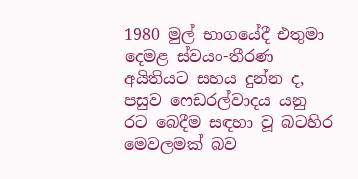1980 මුල් භාගයේදී එතුමා දෙමළ ස්වයං-තීරණ අයිතියට සහය දුන්න ද, පසුව ෆෙඩරල්වාදය යනු රට බෙදීම සඳහා වූ බටහිර මෙවලමක් බව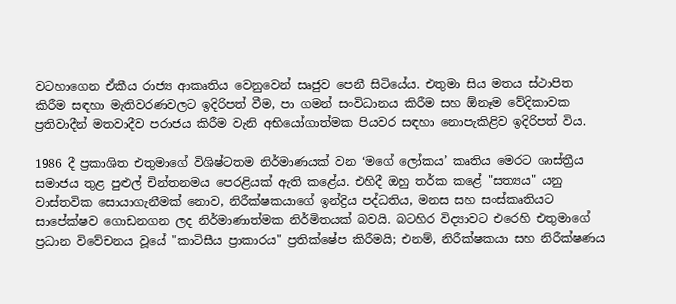වටහාගෙන ඒකීය රාජ්‍ය ආකෘතිය වෙනුවෙන් සෘජුව පෙනී සිටියේය. එතුමා සිය මතය ස්ථාපිත කිරීම සඳහා මැතිවරණවලට ඉදිරිපත් වීම, පා ගමන් සංවිධානය කිරීම සහ ඕනෑම වේදිකාවක ප්‍රතිවාදීන් මතවාදීව පරාජය කිරීම වැනි අභියෝගාත්මක පියවර සඳහා නොපැකිළිව ඉදිරිපත් විය.

1986 දී ප්‍රකාශිත එතුමාගේ විශිෂ්ටතම නිර්මාණයක් වන ‘මගේ ලෝකය’ කෘතිය මෙරට ශාස්ත්‍රීය සමාජය තුළ පුළුල් චින්තනමය පෙරළියක් ඇති කළේය. එහිදී ඔහු තර්ක කළේ "සත්‍යය" යනු වාස්තවික සොයාගැනීමක් නොව, නිරීක්ෂකයාගේ ඉන්ද්‍රිය පද්ධතිය, මනස සහ සංස්කෘතියට සාපේක්ෂව ගොඩනගන ලද නිර්මාණාත්මක නිර්මිතයක් බවයි. බටහිර විද්‍යාවට එරෙහි එතුමාගේ ප්‍රධාන විවේචනය වූයේ "කාටිසීය ප්‍රාකාරය" ප්‍රතික්ෂේප කිරීමයි; එනම්, නිරීක්ෂකයා සහ නිරීක්ෂණය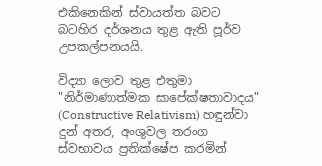එකිනෙකින් ස්වායත්ත බවට බටහිර දර්ශනය තුළ ඇති පූර්ව උපකල්පනයයි.

විද්‍යා ලොව තුළ එතුමා "නිර්මාණාත්මක සාපේක්ෂතාවාදය" (Constructive Relativism) හඳුන්වා දුන් අතර, අංශුවල තරංග ස්වභාවය ප්‍රතික්ෂේප කරමින්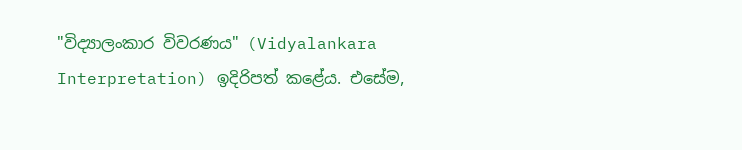"විද්‍යාලංකාර විවරණය" (Vidyalankara Interpretation) ඉදිරිපත් කළේය. එසේම,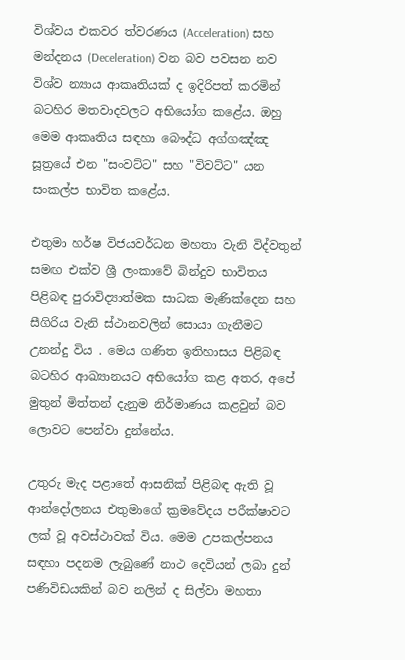විශ්වය එකවර ත්වරණය (Acceleration) සහ මන්දනය (Deceleration) වන බව පවසන නව විශ්ව න්‍යාය ආකෘතියක් ද ඉදිරිපත් කරමින් බටහිර මතවාදවලට අභියෝග කළේය. ඔහු මෙම ආකෘතිය සඳහා බෞද්ධ අග්ගඤ්ඤ සූත්‍රයේ එන "සංවට්ට" සහ "විවට්ට" යන සංකල්ප භාවිත කළේය.

එතුමා හර්ෂ විජයවර්ධන මහතා වැනි විද්වතුන් සමඟ එක්ව ශ්‍රී ලංකාවේ බින්දුව භාවිතය පිළිබඳ පුරාවිද්‍යාත්මක සාධක මැණික්දෙන සහ සීගිරිය වැනි ස්ථානවලින් සොයා ගැනීමට උනන්දු විය . මෙය ගණිත ඉතිහාසය පිළිබඳ බටහිර ආඛ්‍යානයට අභියෝග කළ අතර, අපේ මුතුන් මිත්තන් දැනුම නිර්මාණය කළවුන් බව ලොවට පෙන්වා දුන්නේය.

උතුරු මැද පළාතේ ආසනික් පිළිබඳ ඇති වූ ආන්දෝලනය එතුමාගේ ක්‍රමවේදය පරීක්ෂාවට ලක් වූ අවස්ථාවක් විය. මෙම උපකල්පනය සඳහා පදනම ලැබුණේ නාථ දෙවියන් ලබා දුන් පණිවිඩයකින් බව නලින් ද සිල්වා මහතා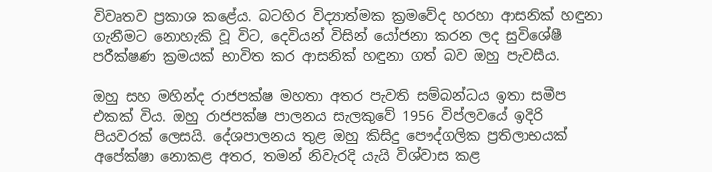විවෘතව ප්‍රකාශ කළේය. බටහිර විද්‍යාත්මක ක්‍රමවේද හරහා ආසනික් හඳුනා ගැනීමට නොහැකි වූ විට, දෙවියන් විසින් යෝජනා කරන ලද සුවිශේෂී පරීක්ෂණ ක්‍රමයක් භාවිත කර ආසනික් හඳුනා ගත් බව ඔහු පැවසීය.

ඔහු සහ මහින්ද රාජපක්ෂ මහතා අතර පැවති සම්බන්ධය ඉතා සමීප එකක් විය. ඔහු රාජපක්ෂ පාලනය සැලකුවේ 1956 විප්ලවයේ ඉදිරි පියවරක් ලෙසයි. දේශපාලනය තුළ ඔහු කිසිදු පෞද්ගලික ප්‍රතිලාභයක් අපේක්ෂා නොකළ අතර, තමන් නිවැරදි යැයි විශ්වාස කළ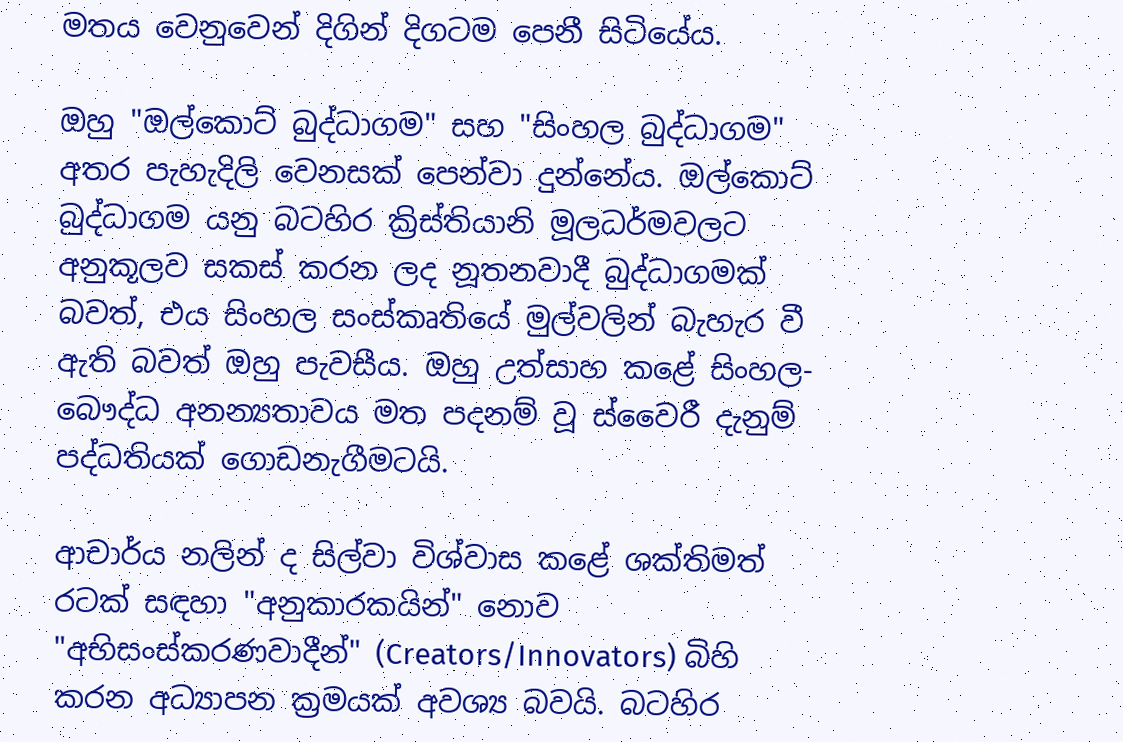මතය වෙනුවෙන් දිගින් දිගටම පෙනී සිටියේය.

ඔහු "ඔල්කොට් බුද්ධාගම" සහ "සිංහල බුද්ධාගම" අතර පැහැදිලි වෙනසක් පෙන්වා දුන්නේය. ඔල්කොට් බුද්ධාගම යනු බටහිර ක්‍රිස්තියානි මූලධර්මවලට අනුකූලව සකස් කරන ලද නූතනවාදී බුද්ධාගමක් බවත්, එය සිංහල සංස්කෘතියේ මුල්වලින් බැහැර වී ඇති බවත් ඔහු පැවසීය. ඔහු උත්සාහ කළේ සිංහල-බෞද්ධ අනන්‍යතාවය මත පදනම් වූ ස්වෛරී දැනුම් පද්ධතියක් ගොඩනැගීමටයි.

ආචාර්ය නලින් ද සිල්වා විශ්වාස කළේ ශක්තිමත් රටක් සඳහා "අනුකාරකයින්" නොව "අභිසංස්කරණවාදීන්" (Creators/Innovators) බිහි කරන අධ්‍යාපන ක්‍රමයක් අවශ්‍ය බවයි. බටහිර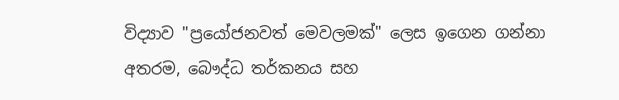විද්‍යාව "ප්‍රයෝජනවත් මෙවලමක්" ලෙස ඉගෙන ගන්නා අතරම, බෞද්ධ තර්කනය සහ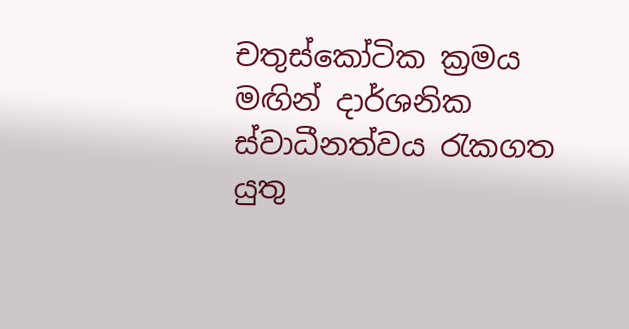චතුස්කෝටික ක්‍රමය මඟින් දාර්ශනික ස්වාධීනත්වය රැකගත යුතු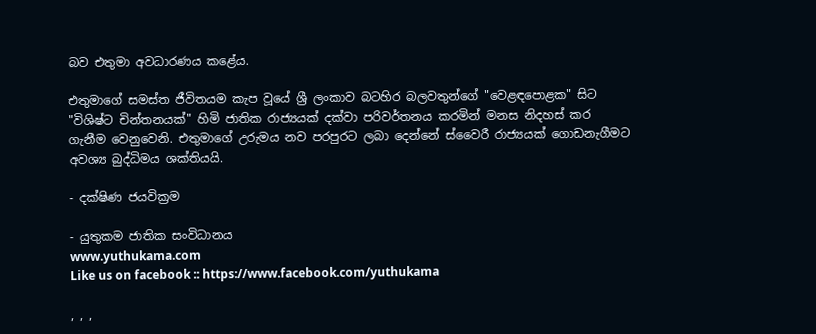බව එතුමා අවධාරණය කළේය.

එතුමාගේ සමස්ත ජීවිතයම කැප වූයේ ශ්‍රී ලංකාව බටහිර බලවතුන්ගේ "වෙළඳපොළක" සිට "විශිෂ්ට චින්තනයක්" හිමි ජාතික රාජ්‍යයක් දක්වා පරිවර්තනය කරමින් මනස නිදහස් කර ගැනීම වෙනුවෙනි. එතුමාගේ උරුමය නව පරපුරට ලබා දෙන්නේ ස්වෛරී රාජ්‍යයක් ගොඩනැගීමට අවශ්‍ය බුද්ධිමය ශක්තියයි.

- දක්ෂිණ ජයවික්‍රම

- යුතුකම ජාතික සංවිධානය
www.yuthukama.com
Like us on facebook :: https://www.facebook.com/yuthukama

, , ,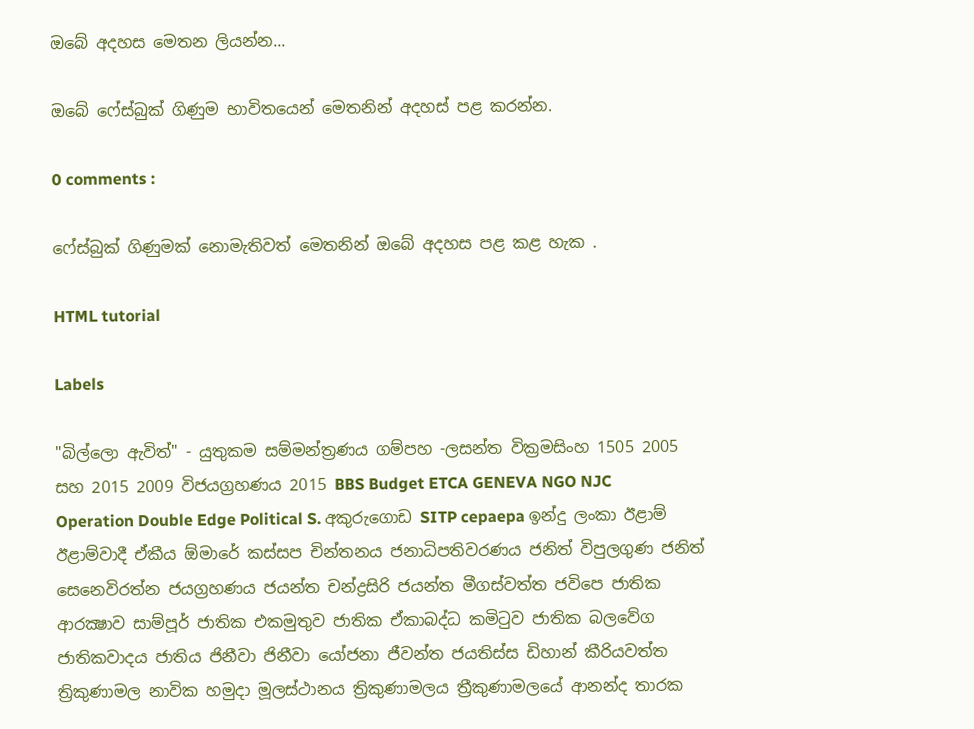ඔබේ අදහස මෙතන ලියන්න...

ඔබේ ෆේස්බුක් ගිණුම භාවිතයෙන් මෙතනින් අදහස් පළ කරන්න.

0 comments :

ෆේස්බුක් ගිණුමක් නොමැතිවත් මෙතනින් ඔබේ අදහස පළ කළ හැක .

HTML tutorial

Labels

"බිල්ලො ඇවිත්" - යුතුකම සම්මන්ත්‍රණය ගම්පහ -ලසන්ත වික්‍රමසිංහ 1505 2005 සහ 2015 2009 විජයග්‍රහණය 2015 BBS Budget ETCA GENEVA NGO NJC Operation Double Edge Political S. අකුරුගොඩ SITP cepaepa ඉන්දු ලංකා ඊළාම් ඊළාම්වාදී ඒකීය ඕමාරේ කස්‌සප චින්තනය ජනාධිපතිවරණය ජනිත් විපුලගුණ ජනිත් සෙනෙවිරත්න ජයග්‍රහණය ජයන්ත චන්ද්‍රසිරි ජයන්ත මීගස්වත්ත ජවිපෙ ජාතික ආරක්‍ෂාව සාම්පූර් ජාතික එකමුතුව ජාතික ඒකාබද්ධ කමිටුව ජාතික බලවේග ජාතිකවාදය ජාතිය ජිනීවා ජිනීවා යෝජනා ජීවන්ත ජයතිස්ස ඩිහාන් කීරියවත්ත ත්‍රිකුණාමල නාවික හමුදා මූලස්‌ථානය ත්‍රිකුණාමලය ත්‍රීකුණාමලයේ ආනන්ද තාරක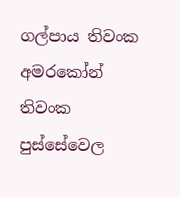ගල්පාය තිවංක අමරකෝන් තිවංක පුස්සේවෙල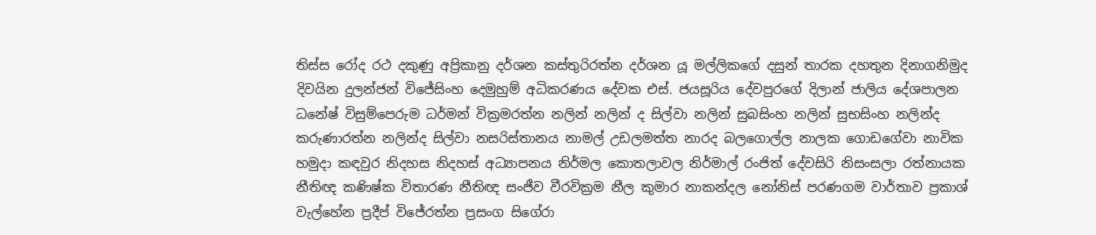තිස්‌ස රෝද රථ දකුණු අප්‍රිකානු දර්ශන කස්තුරිරත්න දර්ශන යූ මල්ලිකගේ දසුන් තාරක දහතුන දිනාගනිමුද දිවයින දුලන්ජන් විජේසිංහ දෙමුහුම් අධිකරණය දේවක එස්. ජයසූරිය දේවපුරගේ දිලාන් ජාලිය දේශපාලන ධනේෂ් විසුම්පෙරුම ධර්මන් වික්‍රමරත්න නලින් නලින් ද සිල්වා නලින් සුබසිංහ නලින් සුභසිංහ නලින්ද කරුණාරත්න නලින්ද සිල්වා නසරිස්‌තානය නාමල් උඩලමත්ත නාරද බලගොල්ල නාලක ගොඩගේවා නාවික හමුදා කඳවුර නිදහස නිදහස් අධ්‍යාපනය නිර්මල කොතලාවල නිර්මාල් රංජිත් දේවසිරි නිසංසලා රත්නායක නීතිඥ කණිෂ්ක විතාරණ නීතිඥ සංජීව වීරවික්‍රම නීල කුමාර නාකන්දල නෝනිස් පරණගම වාර්තාව ප්‍රකාශ් වැල්හේන ප්‍රදීප් විජේරත්න ප්‍රසංග සිගේරා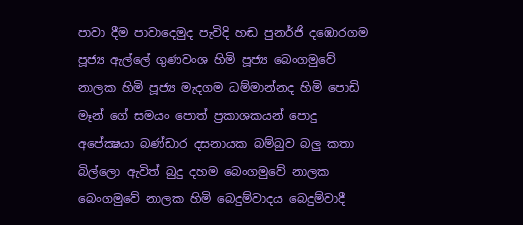පාවා දීම පාවාදෙමුද පැවිදි හඬ පුනර්ජි දඹොරගම පූජ්‍ය ඇල්ලේ ගුණවංශ හිමි පූජ්‍ය බෙංගමුවේ නාලක හිමි පූජ්‍ය මැදගම ධම්මාන්නද හිමි පොඩි මෑන් ගේ සමයං පොත් ප්‍රකාශකයන් පොදු අපේක්‍ෂයා බණ්ඩාර දසනායක බම්බුව බලු කතා බිල්ලො ඇවිත් බුදු දහම බෙංගමුවේ නාලක බෙංගමුවේ නාලක හිමි බෙදුම්වාදය බෙදුම්වාදී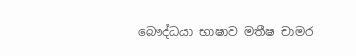බෞද්ධයා භාෂාව මතීෂ චාමර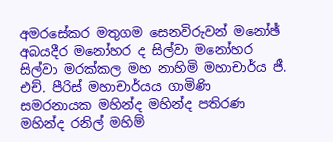අමරසේකර මතුගම සෙනවිරුවන් මනෝඡ් අබයදීර මනෝහර ද සිල්වා මනෝහර සිල්වා මරක්කල මහ නාහිමි මහාචාර්ය ජී. එච්. පීරිස් මහාචාර්යය ගාමිණි සමරනායක මහින්ද මහින්ද පතිරණ මහින්ද රනිල් මහිම්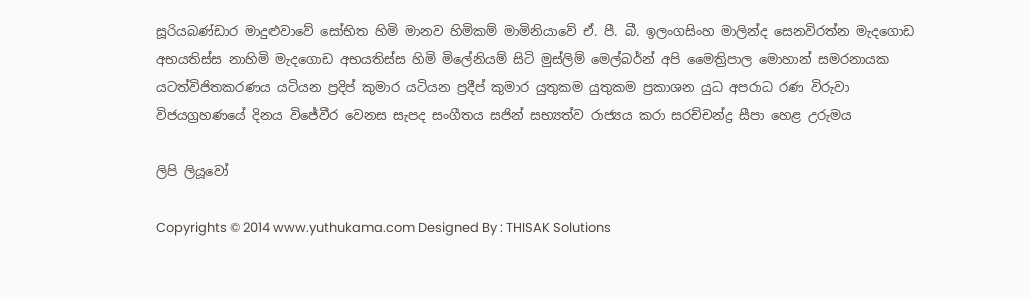සූරියබණ්ඩාර මාදුළුවාවේ සෝභිත හිමි මානව හිමිකම් මාමිනියාවේ ඒ. පී. බී. ඉලංගසිංහ මාලින්ද සෙනවිරත්න මැදගොඩ අභයතිස්ස නාහිමි මැදගොඩ අභයතිස්ස හිමි මිලේනියම් සිටි මුස්‌ලිම් මෙල්බර්න් අපි මෛත්‍රිපාල මොහාන් සමරනායක යටත්විජිතකරණය යටියන ප්‍රදිප් කුමාර යටියන ප්‍රදීප් කුමාර යුතුකම යුතුකම ප්‍රකාශන යුධ අපරාධ රණ විරුවා විජයග්‍රහණයේ දිනය විජේවීර වෙනස සැපද සංගීතය සජින් සභ්‍යත්ව රාජ්‍යය කරා සරච්චන්ද්‍ර සීපා හෙළ උරුමය

ලිපි ලියූවෝ

Copyrights © 2014 www.yuthukama.com Designed By : THISAK Solutions